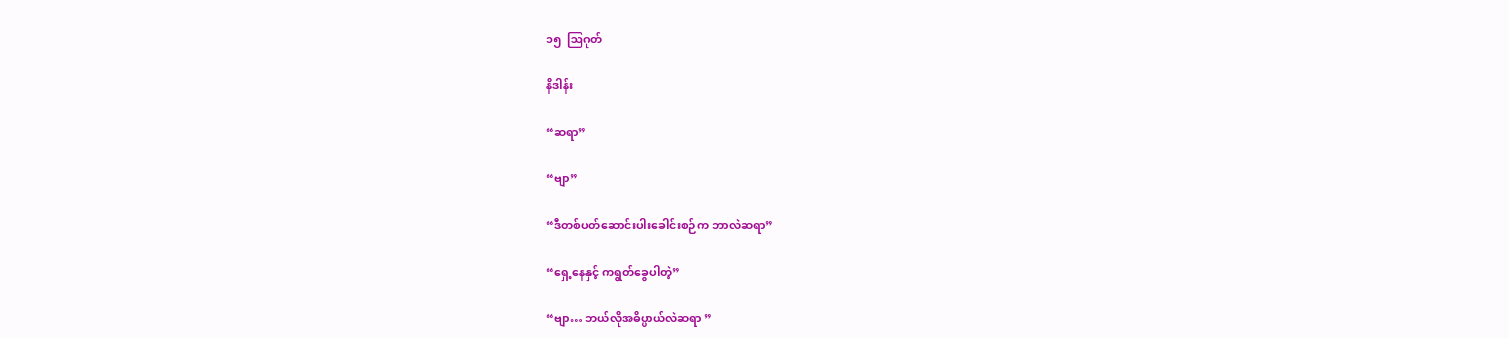၁၅  ဩဂုတ်

နိဒါန်း

“ဆရာ”

“ဗျာ”

“ဒီတစ်ပတ်ဆောင်းပါးခေါင်းစဉ်က ဘာလဲဆရာ”

“ရှေ့နေနှင့် ကရွတ်ခွေပါတဲ့”

“ဗျာ… ဘယ်လိုအဓိပ္ပာယ်လဲဆရာ ”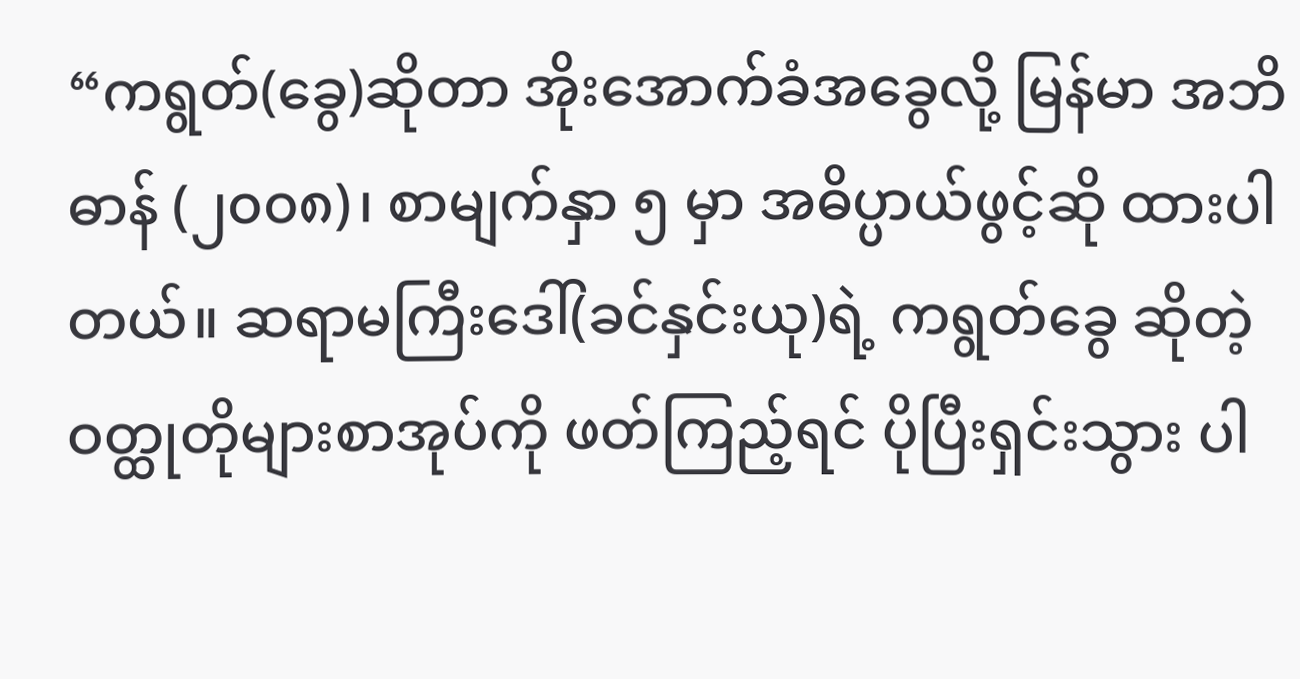“ကရွတ်(ခွေ)ဆိုတာ အိုးအောက်ခံအခွေလို့ မြန်မာ အဘိဓာန် (၂၀၀၈)၊ စာမျက်နှာ ၅ မှာ အဓိပ္ပာယ်ဖွင့်ဆို ထားပါတယ်။ ဆရာမကြီးဒေါ်(ခင်နှင်းယု)ရဲ့ ကရွတ်ခွေ ဆိုတဲ့ ဝတ္ထုတိုများစာအုပ်ကို ဖတ်ကြည့်ရင် ပိုပြီးရှင်းသွား ပါ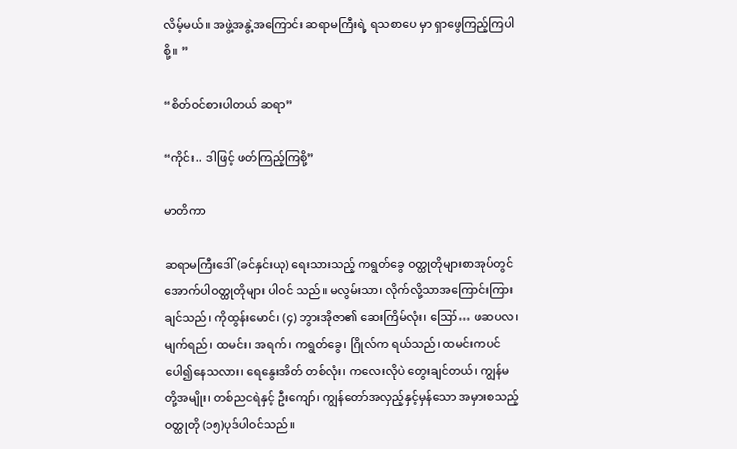လိမ့်မယ်။ အဖွဲ့အနွဲ့အကြောင်း ဆရာမကြီးရဲ့ ရသစာပေ မှာ ရှာဖွေကြည့်ကြပါစို့။ ”

“စိတ်ဝင်စားပါတယ် ဆရာ”

“ကိုင်း.. ဒါဖြင့် ဖတ်ကြည့်ကြစို့”

မာတိကာ

ဆရာမကြီးဒေါ်(ခင်နှင်းယု) ရေးသားသည့် ကရွတ်ခွေ ဝတ္ထုတိုများစာအုပ်တွင် အောက်ပါဝတ္ထုတိုများ ပါဝင် သည်။ မလွမ်းသာ၊ လိုက်လို့သာအကြောင်းကြားချင်သည်၊ ကိုထွန်းမောင်၊ (၄) ဘွားအိုဇာ၏ ဆေးကြိမ်လုံး၊ ဪ… ဖဆပလ၊ မျက်ရည်၊ ထမင်း၊ အရက်၊ ကရွတ်ခွေ၊ ဂြိုလ်က ရယ်သည်၊ ထမင်းကပင် ပေါ၍နေသလား၊ ရေနွေးအိတ် တစ်လုံး၊ ကလေးလိုပဲ တွေးချင်တယ်၊ ကျွန်မတို့အမျိုး၊ တစ်ညငရဲနှင့် ဦးကျော်၊ ကျွန်တော်အလှည့်နှင့်မှန်သော အမှားစသည့် ဝတ္ထုတို (၁၅)ပုဒ်ပါဝင်သည်။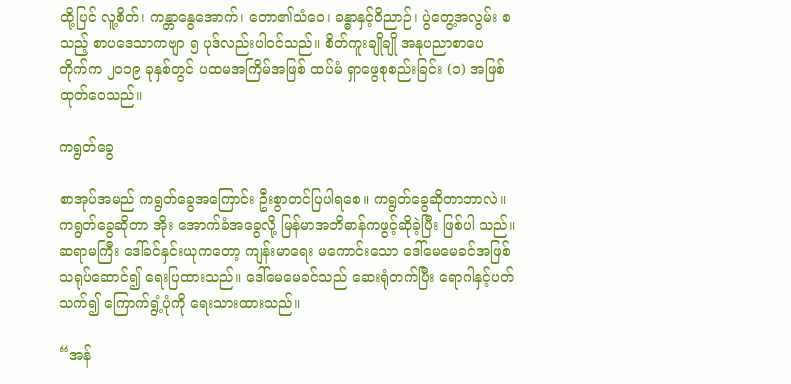ထို့ပြင် လူ့စိတ်၊ ကန္တာနွေအောက်၊ တော၏သံဝေ၊ ခန္ဓာနှင့်ဝိညာဉ်၊ ပွဲတွေ့အလွမ်း စသည့် စာပဒေသာကဗျာ ၅ ပုဒ်လည်းပါဝင်သည်။ စိတ်ကူးချိုချို အနုပညာစာပေ တိုက်က ၂၀၁၉ ခုနှစ်တွင် ပထမအကြိမ်အဖြစ် ထပ်မံ ရှာဖွေစုစည်းခြင်း (၁) အဖြစ် ထုတ်ဝေသည်။

ကရွတ်ခွေ

စာအုပ်အမည် ကရွတ်ခွေအကြောင်း ဦးစွာတင်ပြပါရစေ။ ကရွတ်ခွေဆိုတာဘာလဲ။ ကရွတ်ခွေဆိုတာ အိုး အောက်ခံအခွေလို့ မြန်မာအဘိဓာန်ကဖွင့်ဆိုခဲ့ပြီး ဖြစ်ပါ သည်။ ဆရာမကြီး ဒေါ်ခင်နှင်းယုကတော့ ကျန်းမာရေး မကောင်းသော ဒေါ်မေမေခင်အဖြစ် သရုပ်ဆောင်၍ ရေးပြထားသည်။ ဒေါ်မေမေခင်သည် ဆေးရုံတက်ပြီး ရောဂါနှင့်ပတ်သက်၍ ကြောက်ရွံ့ပုံကို ရေးသားထားသည်။

“အန်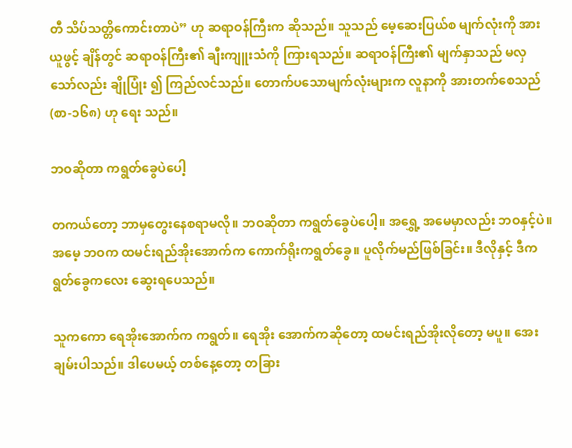တီ သိပ်သတ္တိကောင်းတာပဲ” ဟု ဆရာဝန်ကြီးက ဆိုသည်။ သူသည် မေ့ဆေးပြယ်စ မျက်လုံးကို အားယူဖွင့် ချိန်တွင် ဆရာဝန်ကြီး၏ ချီးကျူးသံကို ကြားရသည်။ ဆရာဝန်ကြီး၏ မျက်နှာသည် မလှသော်လည်း ချိုပြုံး ၍ ကြည်လင်သည်။ တောက်ပသောမျက်လုံးများက လူနာကို အားတက်စေသည် (စာ-၁၆၈) ဟု ရေး သည်။

ဘဝဆိုတာ ကရွတ်ခွေပဲပေါ့

တကယ်တော့ ဘာမှတွေးနေစရာမလို။ ဘဝဆိုတာ ကရွတ်ခွေပဲပေါ့။ အရွှေ့ အမေမှာလည်း ဘဝနှင့်ပဲ။ အမေ့ ဘဝက ထမင်းရည်အိုးအောက်က ကောက်ရိုးကရွတ်ခွေ။ ပူလိုက်မည်ဖြစ်ခြင်း။ ဒီလိုနှင့် ဒီကရွတ်ခွေကလေး ဆွေးရပေသည်။

သူကကော ရေအိုးအောက်က ကရွတ်။ ရေအိုး အောက်ကဆိုတော့ ထမင်းရည်အိုးလိုတော့ မပူ။ အေးချမ်းပါသည်။ ဒါပေမယ့် တစ်နေ့တော့ တခြား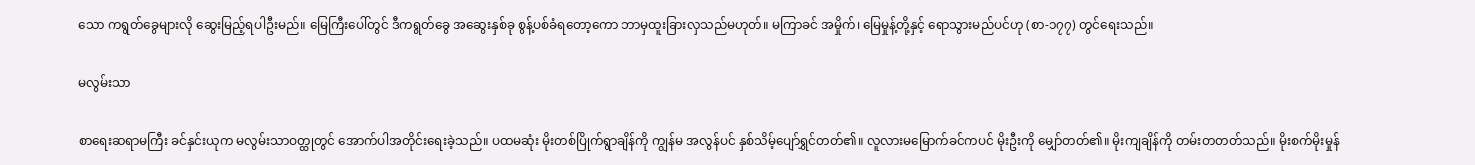သော ကရွတ်ခွေများလို ဆွေးမြည့်ရပါဦးမည်။ မြေကြီးပေါ်တွင် ဒီကရွတ်ခွေ အဆွေးနှစ်ခု စွန့်ပစ်ခံရတော့ကော ဘာမှထူးခြားလှသည်မဟုတ်။ မကြာခင် အမှိုက်၊ မြေမှုန့်တို့နှင့် ရောသွားမည်ပင်ဟု (စာ-၁၇၇) တွင်ရေးသည်။

မလွမ်းသာ

စာရေးဆရာမကြီး ခင်နှင်းယုက မလွမ်းသာဝတ္ထုတွင် အောက်ပါအတိုင်းရေးခဲ့သည်။ ပထမဆုံး မိုးတစ်ပြိုက်ရွာချိန်ကို ကျွန်မ အလွန်ပင် နှစ်သိမ့်ပျော်ရွှင်တတ်၏။ လူလားမမြောက်ခင်ကပင် မိုးဦးကို မျှော်တတ်၏။ မိုးကျချိန်ကို တမ်းတတတ်သည်။ မိုးစက်မိုးမှုန်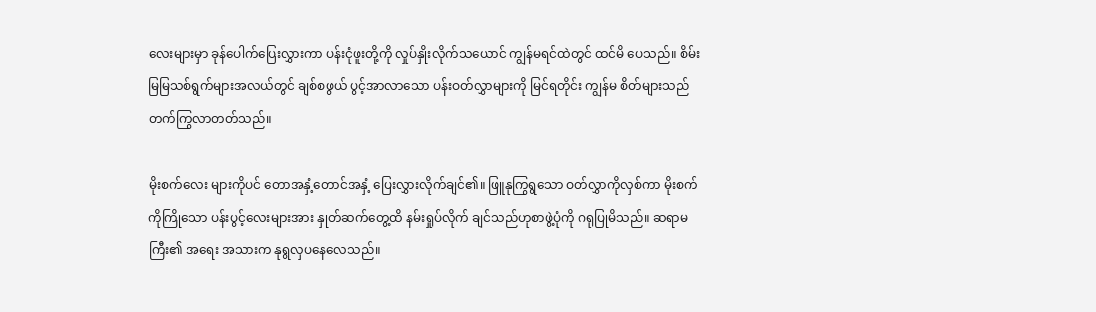လေးများမှာ ခုန်ပေါက်ပြေးလွှားကာ ပန်းငုံဖူးတို့ကို လှုပ်နှိုးလိုက်သယောင် ကျွန်မရင်ထဲတွင် ထင်မိ ပေသည်။ စိမ်းမြမြသစ်ရွက်များအလယ်တွင် ချစ်စဖွယ် ပွင့်အာလာသော ပန်းဝတ်လွှာများကို မြင်ရတိုင်း ကျွန်မ စိတ်များသည် တက်ကြွလာတတ်သည်။

မိုးစက်လေး များကိုပင် တောအနှံ့တောင်အနှံ့ ပြေးလွှားလိုက်ချင်၏။ ဖြူနုကြွရွသော ဝတ်လွှာကိုလှစ်ကာ မိုးစက်ကိုကြိုသော ပန်းပွင့်လေးများအား နှုတ်ဆက်တွေ့ထိ နမ်းရှုပ်လိုက် ချင်သည်ဟုစာဖွဲ့ပုံကို ဂရုပြုမိသည်။ ဆရာမကြီး၏ အရေး အသားက နုရွလှပနေလေသည်။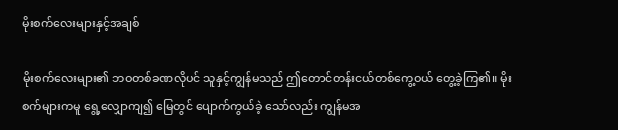မိုးစက်လေးများနှင့်အချစ်

မိုးစက်လေးများ၏ ဘဝတစ်ခဏလိုပင် သူနှင့်ကျွန်မသည် ဤတောင်တန်းငယ်တစ်ကွေ့ဝယ် တွေ့ခဲ့ကြ၏။ မိုးစက်များကမူ ရွေ့လျှောကျ၍ မြေတွင် ပျောက်ကွယ်ခဲ့ သော်လည်း ကျွန်မအ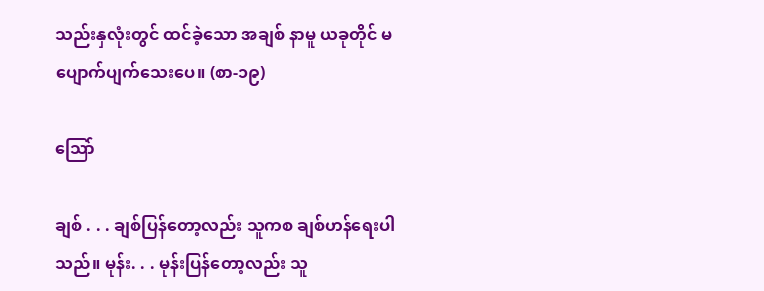သည်းနှလုံးတွင် ထင်ခဲ့သော အချစ် နာမူ ယခုတိုင် မပျောက်ပျက်သေးပေ။ (စာ-၁၉)

သြော်

ချစ် . . . ချစ်ပြန်တော့လည်း သူကစ ချစ်ဟန်ရေးပါသည်။ မုန်း. . . မုန်းပြန်တော့လည်း သူ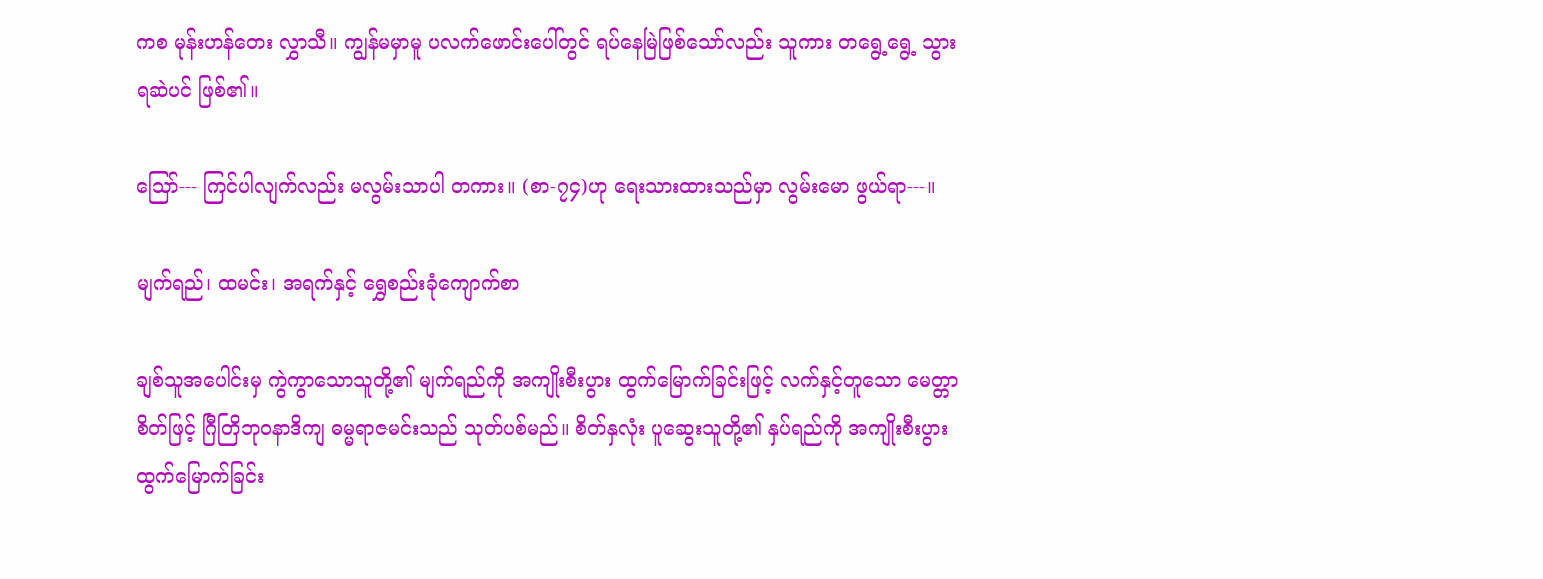ကစ မုန်းဟန်တေး လွှာသီ။ ကျွန်မမှာမူ ပလက်ဖောင်းပေါ်တွင် ရပ်နေမြဲဖြစ်သော်လည်း သူကား တရွေ့ရွေ့ သွားရဆဲပင် ဖြစ်၏။

သြော်--- ကြင်ပါလျက်လည်း မလွမ်းသာပါ တကား။ (စာ-၇၄)ဟု ရေးသားထားသည်မှာ လွမ်းမော ဖွယ်ရာ---။

မျက်ရည်၊ ထမင်း၊ အရက်နှင့် ရွှေစည်းခုံကျောက်စာ

ချစ်သူအပေါင်းမှ ကွဲကွာသောသူတို့၏ မျက်ရည်ကို အကျိုးစီးပွား ထွက်မြောက်ခြင်းဖြင့် လက်နှင့်တူသော မေတ္တာစိတ်ဖြင့် ဂြီတြိဘုဝနာဒိကျ ဓမ္မရာဇမင်းသည် သုတ်ပစ်မည်။ စိတ်နှလုံး ပူဆွေးသူတို့၏ နှပ်ရည်ကို အကျိုးစီးပွားထွက်မြောက်ခြင်း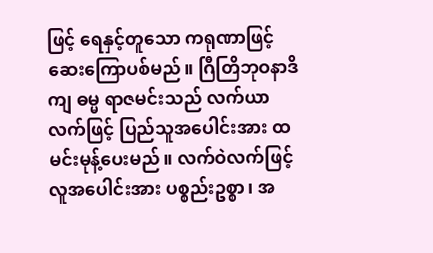ဖြင့် ရေနှင့်တူသော ကရုဏာဖြင့် ဆေးကြောပစ်မည်။ ဂြီတြိဘုဝနာဒိကျ ဓမ္မ ရာဇမင်းသည် လက်ယာလက်ဖြင့် ပြည်သူအပေါင်းအား ထမင်းမုန့်ပေးမည်။ လက်ဝဲလက်ဖြင့် လူအပေါင်းအား ပစ္စည်းဥစ္စာ၊ အ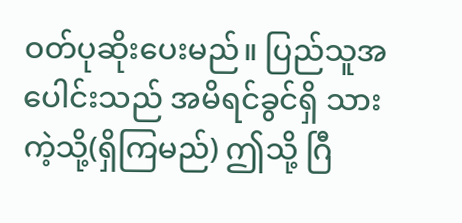ဝတ်ပုဆိုးပေးမည်။ ပြည်သူအပေါင်းသည် အမိရင်ခွင်ရှိ သားကဲ့သို့(ရှိကြမည်) ဤသို့ ဂြီ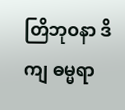တြိဘုဝနာ ဒိကျ ဓမ္မရာ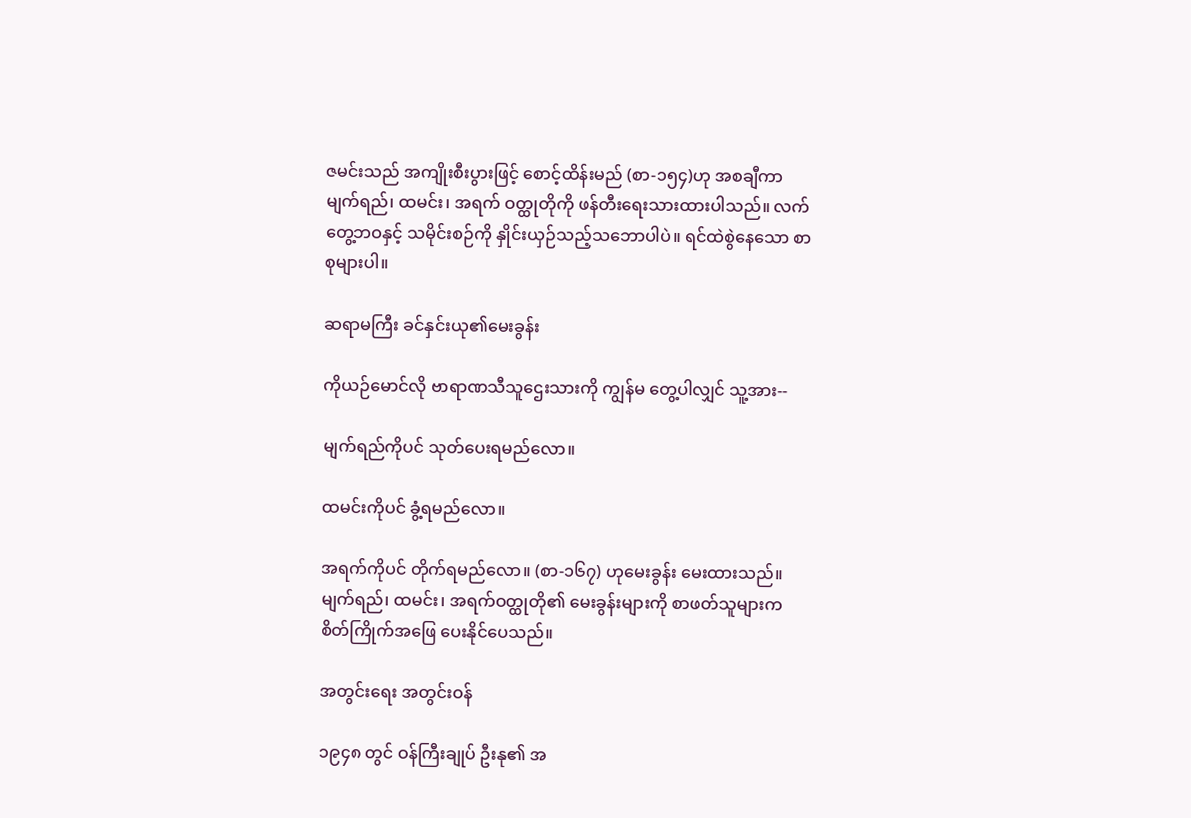ဇမင်းသည် အကျိုးစီးပွားဖြင့် စောင့်ထိန်းမည် (စာ-၁၅၄)ဟု အစချီကာ မျက်ရည်၊ ထမင်း၊ အရက် ဝတ္ထုတိုကို ဖန်တီးရေးသားထားပါသည်။ လက်တွေ့ဘဝနှင့် သမိုင်းစဉ်ကို နှိုင်းယှဉ်သည့်သဘောပါပဲ။ ရင်ထဲစွဲနေသော စာစုများပါ။

ဆရာမကြီး ခင်နှင်းယု၏မေးခွန်း

ကိုယဉ်မောင်လို ဗာရာဏသီသူဌေးသားကို ကျွန်မ တွေ့ပါလျှင် သူ့အား--

မျက်ရည်ကိုပင် သုတ်ပေးရမည်လော။

ထမင်းကိုပင် ခွံ့ရမည်လော။

အရက်ကိုပင် တိုက်ရမည်လော။ (စာ-၁၆၇) ဟုမေးခွန်း မေးထားသည်။ မျက်ရည်၊ ထမင်း၊ အရက်ဝတ္ထုတို၏ မေးခွန်းများကို စာဖတ်သူများက စိတ်ကြိုက်အဖြေ ပေးနိုင်ပေသည်။

အတွင်းရေး အတွင်းဝန်

၁၉၄၈ တွင် ဝန်ကြီးချုပ် ဦးနု၏ အ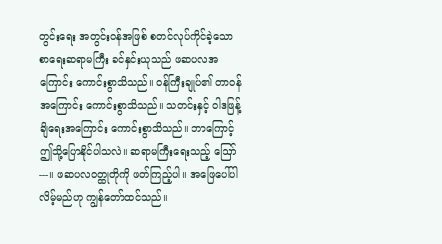တွင်းရေး အတွင်းဝန်အဖြစ် စတင်လုပ်ကိုင်ခဲ့သော စာရေးဆရာမကြီး ခင်နှင်းယုသည် ဖဆပလအကြောင်း ကောင်းစွာသိသည်။ ဝန်ကြီးချုပ်၏ တာဝန်အကြောင်း ကောင်းစွာသိသည်။ သတင်းနှင့် ဝါဒဖြန့်ချိရေးအကြောင်း ကောင်းစွာသိသည်။ ဘာကြောင့် ဤသို့ပြောနိုင်ပါသလဲ။ ဆရာမကြီးရေးသည့် ဪ---။ ဖဆပလဝတ္ထုတိုကို ဖတ်ကြည့်ပါ။ အဖြေပေါ်ပါလိမ့်မည်ဟု ကျွန်တော်ထင်သည်။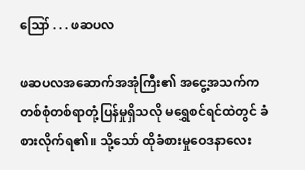ဪ . . . ဖဆပလ

ဖဆပလအဆောက်အအုံကြီး၏ အငွေ့အသက်က တစ်စုံတစ်ရာတုံ့ပြန်မှုရှိသလို မရွှေစင်ရင်ထဲတွင် ခံစားလိုက်ရ၏။ သို့သော် ထိုခံစားမှုဝေဒနာလေး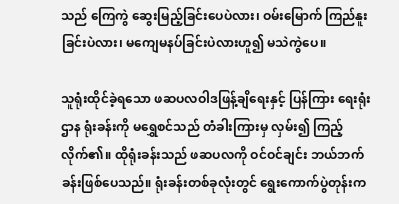သည် ကြေကွဲ ဆွေးမြည့်ခြင်းပေပဲလား၊ ဝမ်းမြောက် ကြည်နူးခြင်းပဲလား၊ မကျေမနပ်ခြင်းပဲလားဟူ၍ မသဲကွဲပေ။

သူရုံးထိုင်ခဲ့ရသော ဖဆပလဝါဒဖြန့်ချိရေးနှင့် ပြန်ကြား ရေးရုံးဌာန ရုံးခန်းကို မရွှေစင်သည် တံခါးကြားမှ လှမ်း၍ ကြည့်လိုက်၏။ ထိုရုံးခန်းသည် ဖဆပလကို ဝင်ဝင်ချင်း ဘယ်ဘက်ခန်းဖြစ်ပေသည်။ ရုံးခန်းတစ်ခုလုံးတွင် ရွေးကောက်ပွဲတုန်းက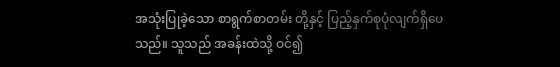အသုံးပြုခဲ့သော စာရွက်စာတမ်း တို့နှင့် ပြည့်နှက်စုပုံလျက်ရှိပေသည်။ သူသည် အခန်းထဲသို့ ဝင်၍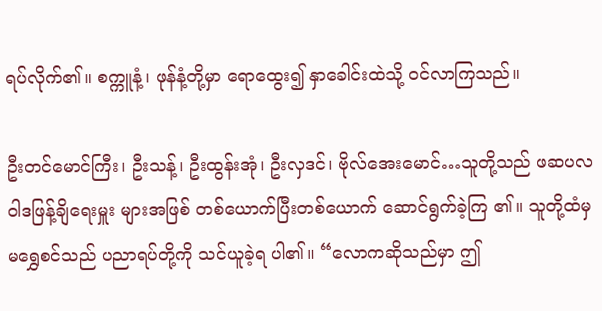ရပ်လိုက်၏။ စက္ကူနံ့၊ ဖုန်နံ့တို့မှာ ရောထွေး၍ နှာခေါင်းထဲသို့ ဝင်လာကြသည်။

ဦးတင်မောင်ကြီး၊ ဦးသန့်၊ ဦးထွန်းအုံ၊ ဦးလှဒင်၊ ဗိုလ်အေးမောင်…သူတို့သည် ဖဆပလ ဝါဒဖြန့်ချိရေးမှူး များအဖြစ် တစ်ယောက်ပြီးတစ်ယောက် ဆောင်ရွက်ခဲ့ကြ ၏။ သူတို့ထံမှ မရွှေစင်သည် ပညာရပ်တို့ကို သင်ယူခဲ့ရ ပါ၏။ “လောကဆိုသည်မှာ ဤ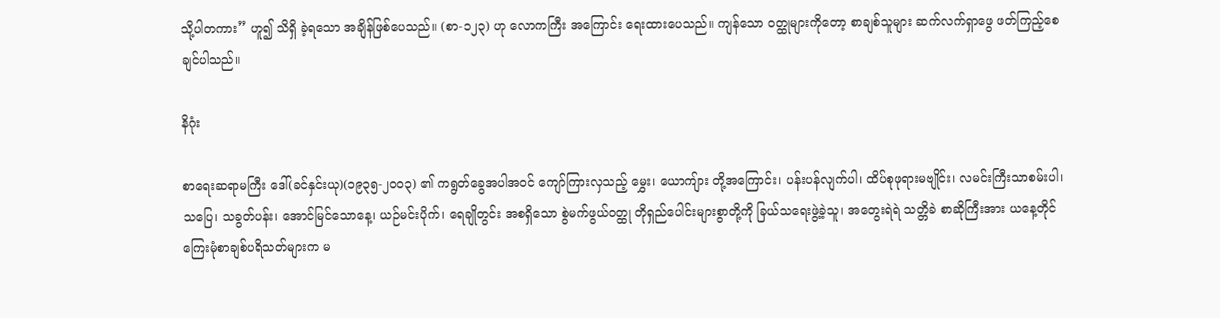သို့ပါတကား” ဟူ၍ သိရှိ ခဲ့ရသော အချိန်ဖြစ်ပေသည်။ (စာ-၁၂၃) ဟု လောကကြီး အကြောင်း ရေးထားပေသည်။ ကျန်သော ဝတ္ထုများကိုတော့ စာချစ်သူများ ဆက်လက်ရှာဖွေ ဖတ်ကြည့်စေချင်ပါသည်။

နိဂုံး

စာရေးဆရာမကြီး ဒေါ်(ခင်နှင်းယု)(၁၉၃၅-၂၀၀၃) ၏ ကရွတ်ခွေအပါအဝင် ကျော်ကြားလှသည့် မွှေး၊ ယောကျ်ား တို့အကြောင်း၊ ပန်းပန်လျက်ပါ၊ ထိပ်စုဖုရားမဗျိုင်း၊ လမင်းကြီးသာစမ်းပါ၊ သပြေ၊ သခွတ်ပန်း၊ အောင်မြင်သောနေ့၊ ယဉ်မင်းပိုက်၊ ရေချိုတွင်း အစရှိသော စွဲမက်ဖွယ်ဝတ္ထု တိုရှည်ပေါင်းများစွာတို့ကို ခြယ်သရေးဖွဲ့ခဲ့သူ၊ အတွေးရဲရဲ သတ္တိခဲ စာဆိုကြီးအား ယနေ့တိုင် ကြေးမုံစာချစ်ပရိသတ်များက မ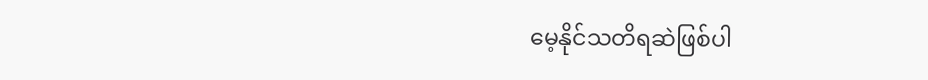မေ့နိုင်သတိရဆဲဖြစ်ပါ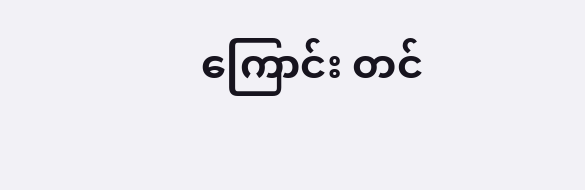ကြောင်း တင်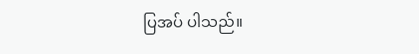ပြအပ် ပါသည်။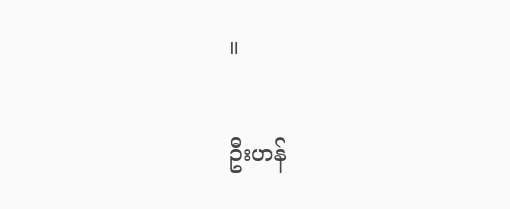။

ဦးဟန်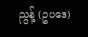ညွန့် (ဥပဒေ)